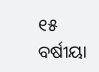୧୫ ବର୍ଷୀୟା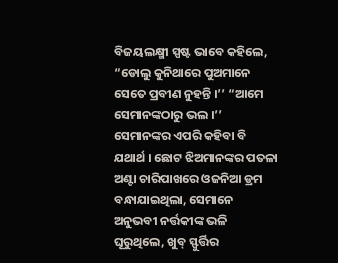ବିଜୟଲକ୍ଷ୍ମୀ ସ୍ପଷ୍ଟ ଭାବେ କହିଲେ, “ଡୋଲୁ କୁନିଥାରେ ପୁଅମାନେ ସେତେ ପ୍ରବୀଣ ନୁହନ୍ତି ।’’ “ଆମେ ସେମାନଙ୍କଠାରୁ ଭଲ ।’’
ସେମାନଙ୍କର ଏପରି କହିବା ବି ଯଥାର୍ଥ । ଛୋଟ ଝିଅମାନଙ୍କର ପତଳା ଅଣ୍ଟା ଚାରିପାଖରେ ଓଜନିଆ ଡ୍ରମ ବନ୍ଧାଯାଇଥିଲା, ସେମାନେ ଅନୁଭବୀ ନର୍ତ୍ତକୀଙ୍କ ଭଳି ଘୂରୁଥିଲେ, ଖୁବ୍ ସ୍ଫୁର୍ତ୍ତିର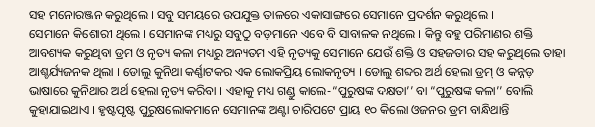ସହ ମନୋରଞ୍ଜନ କରୁଥିଲେ । ସବୁ ସମୟରେ ଉପଯୁକ୍ତ ତାଳରେ ଏକାସାଙ୍ଗରେ ସେମାନେ ପ୍ରଦର୍ଶନ କରୁଥିଲେ ।
ସେମାନେ କିଶୋରୀ ଥିଲେ । ସେମାନଙ୍କ ମଧ୍ୟରୁ ସବୁଠୁ ବଡ଼ମାନେ ଏବେ ବି ସାବାଳକ ନଥିଲେ । କିନ୍ତୁ ବହୁ ପରିମାଣର ଶକ୍ତି ଆବଶ୍ୟକ କରୁଥିବା ଡ୍ରମ ଓ ନୃତ୍ୟ କଳା ମଧ୍ୟରୁ ଅନ୍ୟତମ ଏହି ନୃତ୍ୟକୁ ସେମାନେ ଯେଉଁ ଶକ୍ତି ଓ ସହଜତାର ସହ କରୁଥିଲେ ତାହା ଆଶ୍ଚର୍ଯ୍ୟଜନକ ଥିଲା । ଡୋଲୁ କୁନିଥା କର୍ଣ୍ଣାଟକର ଏକ ଲୋକପ୍ରିୟ ଲୋକନୃତ୍ୟ । ଡୋଲୁ ଶବ୍ଦର ଅର୍ଥ ହେଲା ଡ୍ରମ୍ ଓ କନ୍ନଡ଼ ଭାଷାରେ କୁନିଥାର ଅର୍ଥ ହେଲା ନୃତ୍ୟ କରିବା । ଏହାକୁ ମଧ୍ୟ ଗଣ୍ଡୁ କାଲେ-“ପୁରୁଷଙ୍କ ଦକ୍ଷତା’’ ବା “ପୁରୁଷଙ୍କ କଳା’’ ବୋଲି କୁହାଯାଇଥାଏ । ହୃଷ୍ଟପୃଷ୍ଟ ପୁରୁଷଲୋକମାନେ ସେମାନଙ୍କ ଅଣ୍ଟା ଚାରିପଟେ ପ୍ରାୟ ୧୦ କିଲୋ ଓଜନର ଡ୍ରମ ବାନ୍ଧିଥାନ୍ତି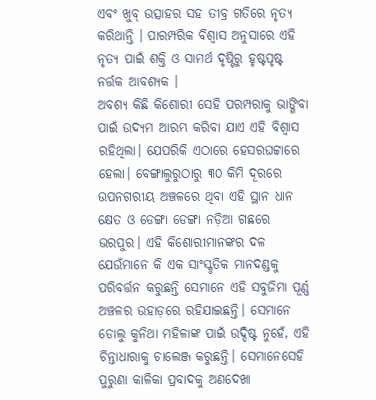ଏବଂ ଖୁବ୍ ଉତ୍ସାହର ସହ ତୀବ୍ର ଗତିରେ ନୃତ୍ୟ କରିଥାନ୍ତି । ପାରମ୍ପରିକ ବିଶ୍ୱାସ ଅନୁସାରେ ଏହି ନୃତ୍ୟ ପାଇଁ ଶକ୍ତି ଓ ସାମର୍ଥ ଦୃଷ୍ଟିରୁ ହୃଷ୍ଟପୃଷ୍ଟ ନର୍ତ୍ତକ ଆବଶ୍ୟକ ।
ଅବଶ୍ୟ କିଛି କିଶୋରୀ ସେହି ପରମ୍ପରାକୁ ଭାଙ୍ଗିବା ପାଇଁ ଉଦ୍ୟମ ଆରମ୍ଭ କରିବା ଯାଏ ଏହି ବିଶ୍ୱାସ ରହିଥିଲା। ଯେପରିକି ଏଠାରେ ହେସରଘଟ୍ଟାରେ ହେଲା। ବେଙ୍ଗାଲୁରୁଠାରୁ ୩୦ କିମି ଦୂରରେ ଉପନଗରୀୟ ଅଞ୍ଚଳରେ ଥିବା ଏହି ସ୍ଥାନ ଧାନ କ୍ଷେତ ଓ ଡେଙ୍ଗା ଡେଙ୍ଗା ନଡ଼ିଆ ଗଛରେ ଭରପୁର। ଏହି କିଶୋରୀମାନଙ୍କର ଦଳ ଯେଉଁମାନେ କି ଏକ ସାଂସ୍କୃତିକ ମାନଦଣ୍ଡକୁ ପରିବର୍ତ୍ତନ କରୁଛନ୍ତି ସେମାନେ ଏହି ସବୁଜିମା ପୂର୍ଣ୍ଣ ଅଞ୍ଚଳର ଉହାଡ଼ରେ ରହିଯାଇଛନ୍ତି। ସେମାନେ ଡୋଲୁ କୁନିଥା ମହିଳାଙ୍କ ପାଇଁ ଉଦ୍ଦିଷ୍ଟ ନୁହେଁ, ଏହି ଚିନ୍ତାଧାରାକୁ ଚାଲେଞ୍ଜ କରୁଛନ୍ତି। ସେମାନେସେହି ପୁରୁଣା କାଳିକା ପ୍ରବାଦକୁ ଅଣଦେଖା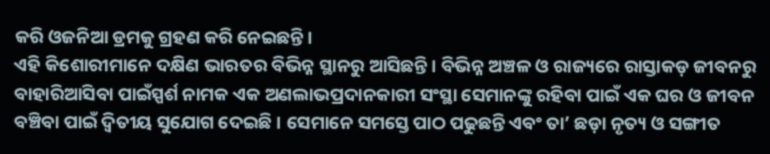କରି ଓଜନିଆ ଡ୍ରମକୁ ଗ୍ରହଣ କରି ନେଇଛନ୍ତି।
ଏହି କିଶୋରୀମାନେ ଦକ୍ଷିଣ ଭାରତର ବିଭିନ୍ନ ସ୍ଥାନରୁ ଆସିଛନ୍ତି । ବିଭିନ୍ନ ଅଞ୍ଚଳ ଓ ରାଜ୍ୟରେ ରାସ୍ତାକଡ଼ ଜୀବନରୁ ବାହାରିଆସିବା ପାଇଁସ୍ପର୍ଶ ନାମକ ଏକ ଅଣଲାଭପ୍ରଦାନକାରୀ ସଂସ୍ଥା ସେମାନଙ୍କୁ ରହିବା ପାଇଁ ଏକ ଘର ଓ ଜୀବନ ବଞ୍ଚିବା ପାଇଁ ଦ୍ୱିତୀୟ ସୁଯୋଗ ଦେଇଛି । ସେମାନେ ସମସ୍ତେ ପାଠ ପଢୁଛନ୍ତି ଏବଂ ତା’ ଛଡ଼ା ନୃତ୍ୟ ଓ ସଙ୍ଗୀତ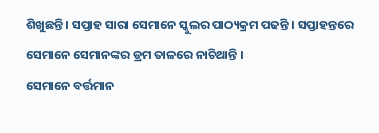ଶିଖୁଛନ୍ତି । ସପ୍ତାହ ସାରା ସେମାନେ ସ୍କୁଲର ପାଠ୍ୟକ୍ରମ ପଢନ୍ତି । ସପ୍ତାହନ୍ତରେ ସେମାନେ ସେମାନଙ୍କର ଡ୍ରମ ତାଳରେ ନାଚିଥାନ୍ତି ।
ସେମାନେ ବର୍ତ୍ତମାନ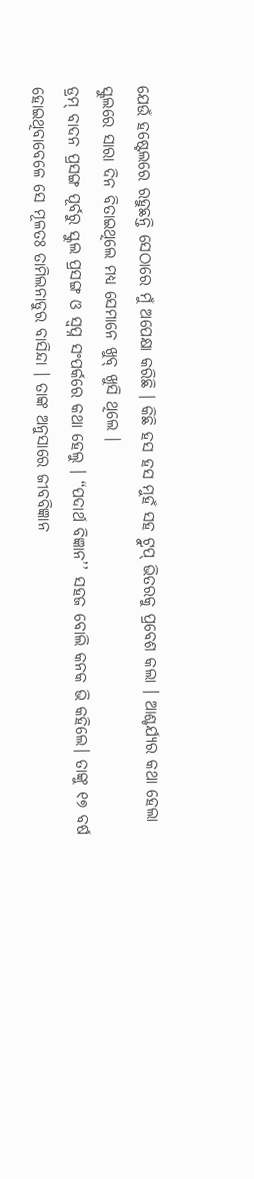ଯେଉଁ ହଷ୍ଟେଲରେ ରହୁଛନ୍ତି ସେଠାରେ ମୁଁ ଅପେକ୍ଷା କରିଛି । କିଛି ହସ ହସ ମୁହଁ ସହ ଟ୍ରୁପ୍ ଭିତରକୁ ପ୍ରବେଶ କଲା । ଆଶ୍ଚର୍ଯ୍ୟର କଥା ହେଲା ସ୍କୁଲରେ ସାରା ଦିନ ବିତାଇଥିଲେ ମଧ୍ୟ ସେମାନେ ଖୁବ୍ ଖୁସି ଥିଲେ ।
ଡ୍ରମ୍ ବାଦନ ପ୍ରସଙ୍ଗ ପୂର୍ବରୁ ସ୍କୁଲ ପ୍ରସଙ୍ଗ ଓ ସ୍ୱପ୍ନ ସଂପର୍କରେ କଥା ହେଲୁ । “ପଦାର୍ଥ ବିଜ୍ଞାନ’’ ସହଜ ବୋଲି କନକ ଭି କହିଲେ। ତାଙ୍କୁ ୧୭ ବର୍ଷ ହୋଇଥିବାବେଳେ ସେ ମୂଳତଃ ତାମିଲନାଡୁର ବାସିନ୍ଦା । ତାଙ୍କ ଅନୁସାରେ ଜୀବବିଜ୍ଞାନ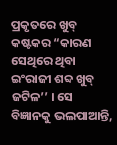ପ୍ରକୃତରେ ଖୁବ୍ କଷ୍ଟକର “କାରଣ ସେଥିରେ ଥିବା ଇଂରାଜୀ ଶବ୍ଦ ଖୁବ୍ ଜଟିଳ’’ । ସେ ବିଜ୍ଞାନକୁ ଭଲପାଆନ୍ତି,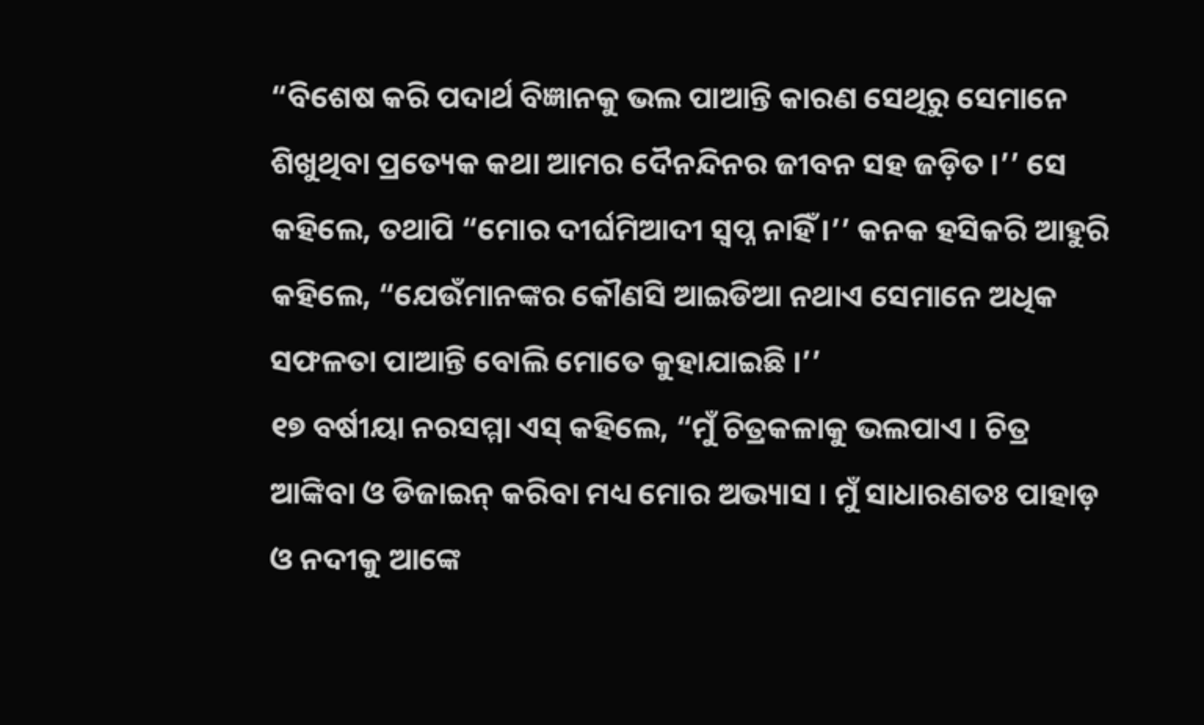“ବିଶେଷ କରି ପଦାର୍ଥ ବିଜ୍ଞାନକୁ ଭଲ ପାଆନ୍ତି କାରଣ ସେଥିରୁ ସେମାନେ ଶିଖୁଥିବା ପ୍ରତ୍ୟେକ କଥା ଆମର ଦୈନନ୍ଦିନର ଜୀବନ ସହ ଜଡ଼ିତ ।’’ ସେ କହିଲେ, ତଥାପି “ମୋର ଦୀର୍ଘମିଆଦୀ ସ୍ୱପ୍ନ ନାହିଁ ।’’ କନକ ହସିକରି ଆହୁରି କହିଲେ, “ଯେଉଁମାନଙ୍କର କୌଣସି ଆଇଡିଆ ନଥାଏ ସେମାନେ ଅଧିକ ସଫଳତା ପାଆନ୍ତି ବୋଲି ମୋତେ କୁହାଯାଇଛି ।’’
୧୭ ବର୍ଷୀୟା ନରସମ୍ମା ଏସ୍ କହିଲେ, “ମୁଁ ଚିତ୍ରକଳାକୁ ଭଲପାଏ । ଚିତ୍ର ଆଙ୍କିବା ଓ ଡିଜାଇନ୍ କରିବା ମଧ୍ୟ ମୋର ଅଭ୍ୟାସ । ମୁଁ ସାଧାରଣତଃ ପାହାଡ଼ ଓ ନଦୀକୁ ଆଙ୍କେ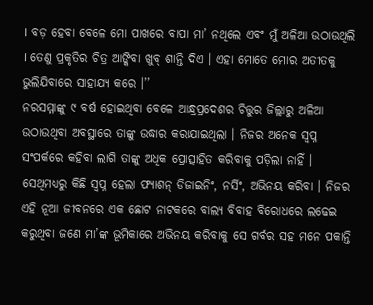। ବଡ଼ ହେବା ବେଳେ ମୋ ପାଖରେ ବାପା ମା’ ନଥିଲେ ଏବଂ ମୁଁ ଅଳିଆ ଉଠାଉଥିଲି । ତେଣୁ ପ୍ରକୃତିର ଚିତ୍ର ଆଙ୍କିବା ଖୁବ୍ ଶାନ୍ତି ଦିଏ । ଏହା ମୋତେ ମୋର ଅତୀତକୁ ଭୁଲିଯିବାରେ ସାହାଯ୍ୟ କରେ ।’’
ନରସମ୍ମାଙ୍କୁ ୯ ବର୍ଷ ହୋଇଥିବା ବେଳେ ଆନ୍ଧ୍ରପ୍ରଦେଶର ଚିତ୍ତୁର ଜିଲ୍ଲାରୁ ଅଳିଆ ଉଠାଉଥିବା ଅବସ୍ଥାରେ ତାଙ୍କୁ ଉଦ୍ଧାର କରାଯାଇଥିଲା । ନିଜର ଅନେକ ସ୍ୱପ୍ନ ସଂପର୍କରେ କହିବା ଲାଗି ତାଙ୍କୁ ଅଧିକ ପ୍ରୋତ୍ସାହିତ କରିବାକୁ ପଡ଼ିଲା ନାହିଁ । ସେଥିମଧ୍ୟରୁ କିଛି ସ୍ୱପ୍ନ ହେଲା ଫ୍ୟାଶନ୍ ଡିଜାଇନିଂ, ନର୍ସିଂ, ଅଭିନୟ କରିବା । ନିଜର ଏହି ନୂଆ ଜୀବନରେ ଏକ ଛୋଟ ନାଟକରେ ବାଲ୍ୟ ବିବାହ ବିରୋଧରେ ଲଢେଇ କରୁଥିବା ଜଣେ ମା’ଙ୍କ ଭୂମିକାରେ ଅଭିନୟ କରିବାକୁ ସେ ଗର୍ବର ସହ ମନେ ପକାନ୍ତି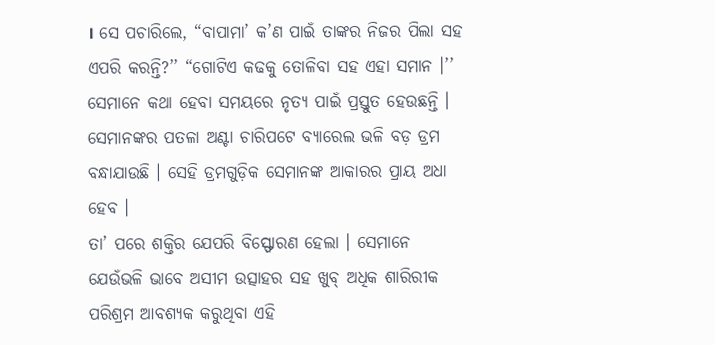। ସେ ପଚାରିଲେ, “ବାପାମା’ କ’ଣ ପାଇଁ ତାଙ୍କର ନିଜର ପିଲା ସହ ଏପରି କରନ୍ତି?’’ “ଗୋଟିଏ କଢକୁ ତୋଳିବା ସହ ଏହା ସମାନ ।’’
ସେମାନେ କଥା ହେବା ସମୟରେ ନୃତ୍ୟ ପାଇଁ ପ୍ରସ୍ତୁତ ହେଉଛନ୍ତି । ସେମାନଙ୍କର ପତଳା ଅଣ୍ଟା ଚାରିପଟେ ବ୍ୟାରେଲ ଭଳି ବଡ଼ ଡ୍ରମ ବନ୍ଧାଯାଉଛି । ସେହି ଡ୍ରମଗୁଡ଼ିକ ସେମାନଙ୍କ ଆକାରର ପ୍ରାୟ ଅଧା ହେବ ।
ତା’ ପରେ ଶକ୍ତିର ଯେପରି ବିସ୍ଫୋରଣ ହେଲା । ସେମାନେ ଯେଉଁଭଳି ଭାବେ ଅସୀମ ଉତ୍ସାହର ସହ ଖୁବ୍ ଅଧିକ ଶାରିରୀକ ପରିଶ୍ରମ ଆବଶ୍ୟକ କରୁଥିବା ଏହି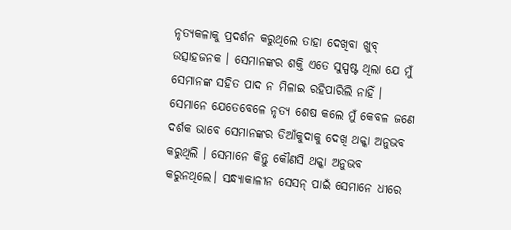ନୃତ୍ୟକଳାକୁ ପ୍ରଦର୍ଶନ କରୁଥିଲେ ତାହା ଦେଖିବା ଖୁବ୍ ଉତ୍ସାହଜନକ । ସେମାନଙ୍କର ଶକ୍ତି ଏତେ ସୁସ୍ପଷ୍ଟ ଥିଲା ଯେ ମୁଁ ସେମାନଙ୍କ ସହିତ ପାଦ ନ ମିଳାଇ ରହିପାରିଲି ନାହିଁ ।
ସେମାନେ ଯେତେବେଳେ ନୃତ୍ୟ ଶେଷ କଲେ ମୁଁ କେବଳ ଜଣେ ଦର୍ଶକ ଭାବେ ସେମାନଙ୍କର ଡିଆଁକୁଦାକୁ ଦେଖି ଥକ୍କା ଅନୁଭବ କରୁଥିଲି । ସେମାନେ କିନ୍ତୁ କୌଣସି ଥକ୍କା ଅନୁଭବ କରୁନଥିଲେ। ସନ୍ଧ୍ୟାକାଳୀନ ସେସନ୍ ପାଇଁ ସେମାନେ ଧୀରେ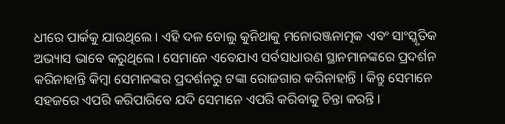ଧୀରେ ପାର୍କକୁ ଯାଉଥିଲେ । ଏହି ଦଳ ଡୋଲୁ କୁନିଥାକୁ ମନୋରଞ୍ଜନାତ୍ମକ ଏବଂ ସାଂସ୍କୃତିକ ଅଭ୍ୟାସ ଭାବେ କରୁଥିଲେ। ସେମାନେ ଏବେଯାଏ ସର୍ବସାଧାରଣ ସ୍ଥାନମାନଙ୍କରେ ପ୍ରଦର୍ଶନ କରିନାହାନ୍ତି କିମ୍ବା ସେମାନଙ୍କର ପ୍ରଦର୍ଶନରୁ ଟଙ୍କା ରୋଜଗାର କରିନାହାନ୍ତି । କିନ୍ତୁ ସେମାନେ ସହଜରେ ଏପରି କରିପାରିବେ ଯଦି ସେମାନେ ଏପରି କରିବାକୁ ଚିନ୍ତା କରନ୍ତି ।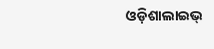ଓଡ଼ିଶାଲାଇଭ୍